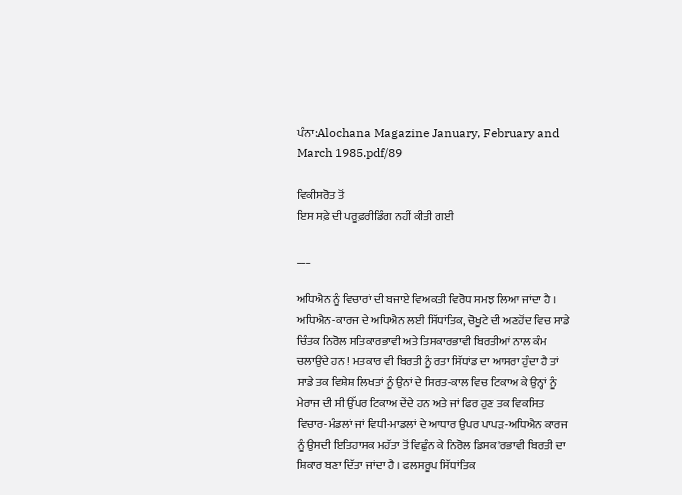ਪੰਨਾ:Alochana Magazine January, February and March 1985.pdf/89

ਵਿਕੀਸਰੋਤ ਤੋਂ
ਇਸ ਸਫ਼ੇ ਦੀ ਪਰੂਫ਼ਰੀਡਿੰਗ ਨਹੀਂ ਕੀਤੀ ਗਈ

___

ਅਧਿਐਨ ਨੂੰ ਵਿਚਾਰਾਂ ਦੀ ਬਜਾਏ ਵਿਅਕਤੀ ਵਿਰੋਧ ਸਮਝ ਲਿਆ ਜਾਂਦਾ ਹੈ । ਅਧਿਐਨ-ਕਾਰਜ ਦੇ ਅਧਿਐਨ ਲਈ ਸਿੱਧਾਂਤਿਕ, ਚੋਖੂਟੇ ਦੀ ਅਣਹੋਂਦ ਵਿਚ ਸਾਡੇ ਚਿੰਤਕ ਨਿਰੋਲ ਸਤਿਕਾਰਭਾਵੀ ਅਤੇ ਤਿਸਕਾਰਭਾਵੀ ਬਿਰਤੀਆਂ ਨਾਲ ਕੰਮ ਚਲਾਉਂਦੇ ਹਨ ! ਮਤਕਾਰ ਵੀ ਬਿਰਤੀ ਨੂੰ ਰਤਾ ਸਿੱਧਾਂਡ ਦਾ ਆਸਰਾ ਹੁੰਦਾ ਹੈ ਤਾਂ ਸਾਡੇ ਤਕ ਵਿਸ਼ੇਸ਼ ਲਿਖਤਾਂ ਨੂੰ ਉਨਾਂ ਦੇ ਸਿਰਤ-ਕਾਲ ਵਿਚ ਟਿਕਾਅ ਕੇ ਉਨ੍ਹਾਂ ਨੂੰ ਮੇਰਾਜ ਦੀ ਸੀ ਉੱਪਰ ਟਿਕਾਅ ਦੇਂਦੇ ਹਨ ਅਤੇ ਜਾਂ ਫਿਰ ਹੁਣ ਤਕ ਵਿਕਸਿਤ ਵਿਚਾਰ-ਮੰਡਲਾਂ ਜਾਂ ਵਿਧੀ-ਮਾਡਲਾਂ ਦੇ ਆਧਾਰ ਉਪਰ ਪਾਪੜ-ਅਧਿਐਨ ਕਾਰਜ ਨੂੰ ਉਸਦੀ ਇਤਿਹਾਸਕ ਮਹੱਤਾ ਤੋਂ ਵਿਛੁੰਨ ਕੇ ਨਿਰੋਲ ਡਿਸਕ'ਰਭਾਵੀ ਬਿਰਤੀ ਦਾ ਸ਼ਿਕਾਰ ਬਣਾ ਦਿੱਤਾ ਜਾਂਦਾ ਹੈ । ਫਲਸਰੂਪ ਸਿੱਧਾਂਤਿਕ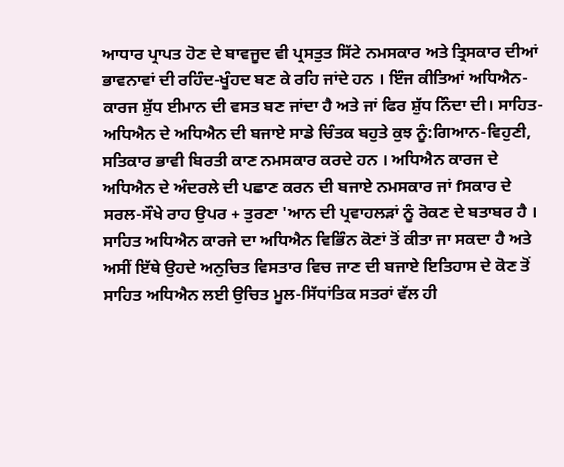ਆਧਾਰ ਪ੍ਰਾਪਤ ਹੋਣ ਦੇ ਬਾਵਜੂਦ ਵੀ ਪ੍ਰਸਤੁਤ ਸਿੱਟੇ ਨਮਸਕਾਰ ਅਤੇ ਤ੍ਰਿਸਕਾਰ ਦੀਆਂ ਭਾਵਨਾਵਾਂ ਦੀ ਰਹਿੰਦ-ਖੂੰਹਦ ਬਣ ਕੇ ਰਹਿ ਜਾਂਦੇ ਹਨ । ਇੰਜ ਕੀਤਿਆਂ ਅਧਿਐਨ-ਕਾਰਜ ਸ਼ੁੱਧ ਈਮਾਨ ਦੀ ਵਸਤ ਬਣ ਜਾਂਦਾ ਹੈ ਅਤੇ ਜਾਂ ਫਿਰ ਸ਼ੁੱਧ ਨਿੰਦਾ ਦੀ। ਸਾਹਿਤ-ਅਧਿਐਨ ਦੇ ਅਧਿਐਨ ਦੀ ਬਜਾਏ ਸਾਡੇ ਚਿੰਤਕ ਬਹੁਤੇ ਕੁਝ ਨੂੰ:ਗਿਆਨ-ਵਿਹੁਣੀ, ਸਤਿਕਾਰ ਭਾਵੀ ਬਿਰਤੀ ਕਾਣ ਨਮਸਕਾਰ ਕਰਦੇ ਹਨ । ਅਧਿਐਨ ਕਾਰਜ ਦੇ ਅਧਿਐਨ ਦੇ ਅੰਦਰਲੇ ਦੀ ਪਛਾਣ ਕਰਨ ਦੀ ਬਜਾਏ ਨਮਸਕਾਰ ਜਾਂ fਸਕਾਰ ਦੇ ਸਰਲ-ਸੌਖੇ ਰਾਹ ਉਪਰ + ਤੁਰਣਾ 'ਆਨ ਦੀ ਪ੍ਰਵਾਹਲੜਾਂ ਨੂੰ ਰੋਕਣ ਦੇ ਬਤਾਬਰ ਹੈ । ਸਾਹਿਤ ਅਧਿਐਨ ਕਾਰਜੇ ਦਾ ਅਧਿਐਨ ਵਿਭਿੰਨ ਕੋਣਾਂ ਤੋਂ ਕੀਤਾ ਜਾ ਸਕਦਾ ਹੈ ਅਤੇ ਅਸੀਂ ਇੱਥੇ ਉਹਦੇ ਅਨੁਚਿਤ ਵਿਸਤਾਰ ਵਿਚ ਜਾਣ ਦੀ ਬਜਾਏ ਇਤਿਹਾਸ ਦੇ ਕੋਣ ਤੋਂ ਸਾਹਿਤ ਅਧਿਐਨ ਲਈ ਉਚਿਤ ਮੂਲ-ਸਿੱਧਾਂਤਿਕ ਸਤਰਾਂ ਵੱਲ ਹੀ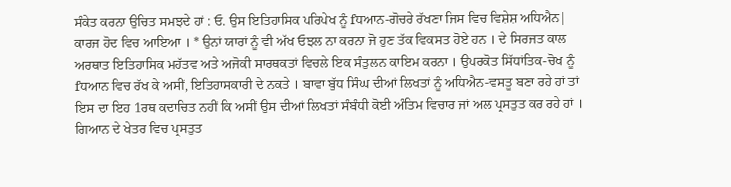ਸੰਕੇਤ ਕਰਨਾ ਉਚਿਤ ਸਮਝਦੇ ਹਾਂ : ਓ. ਉਸ ਇਤਿਹਾਸਿਕ ਪਰਿਪੇਖ ਨੂੰ fਧਆਨ-ਗੋਚਰੇ ਰੱਖਣਾ ਜਿਸ ਵਿਚ ਵਿਸ਼ੇਸ਼ ਅਧਿਐਨ| ਕਾਰਜ ਹੋਦ ਵਿਚ ਆਇਆ । * ਉਨਾਂ ਯਾਰਾਂ ਨੂੰ ਵੀ ਅੱਖ ਓਝਲ ਨਾ ਕਰਨਾ ਜੋ ਹੁਣ ਤੱਕ ਵਿਕਸਤ ਹੋਏ ਹਨ । ਦੇ ਸਿਰਜਤ ਕਾਲ ਅਰਥਾਤ ਇਤਿਹਾਸਿਕ ਮਹੱਤਵ ਅਤੇ ਅਜੋਕੀ ਸਾਰਥਕਤਾਂ ਵਿਚਲੇ ਇਕ ਸੰਤੁਲਨ ਕਾਇਮ ਕਰਨਾ । ਉਪਰਕੋਤ ਸਿੱਧਾਂਤਿਕ-ਚੋਖ ਨੂੰ fਧਆਨ ਵਿਚ ਰੱਖ ਕੇ ਅਸੀਂ, ਇਤਿਹਾਸਕਾਰੀ ਦੇ ਨਕਤੇ । ਬਾਵਾ ਬੁੱਧ ਸਿੰਘ ਦੀਆਂ ਲਿਖਤਾਂ ਨੂੰ ਅਧਿਐਨ-ਵਸਤੂ ਬਣਾ ਰਹੇ ਹਾਂ ਤਾਂ ਇਸ ਦਾ ਇਹ 1ਰਥ ਕਦਾਚਿਤ ਨਹੀਂ ਕਿ ਅਸੀਂ ਉਸ ਦੀਆਂ ਲਿਖਤਾਂ ਸੰਬੰਧੀ ਕੋਈ ਅੰਤਿਮ ਵਿਚਾਰ ਜਾਂ ਅਲ ਪ੍ਰਸਤੁਤ ਕਰ ਰਹੇ ਹਾਂ । ਗਿਆਨ ਦੇ ਖੇਤਰ ਵਿਚ ਪ੍ਰਸਤੁਤ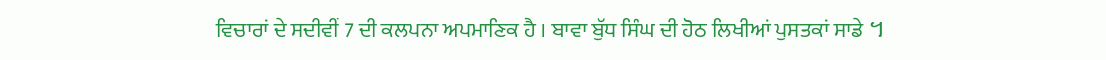ਵਿਚਾਰਾਂ ਦੇ ਸਦੀਵੀਂ 7 ਦੀ ਕਲਪਨਾ ਅਪਮਾਣਿਕ ਹੈ । ਬਾਵਾ ਬੁੱਧ ਸਿੰਘ ਦੀ ਹੋਠ ਲਿਖੀਆਂ ਪੁਸਤਕਾਂ ਸਾਡੇ ។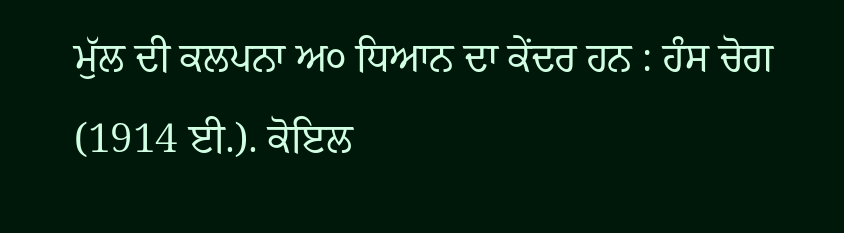ਮੁੱਲ ਦੀ ਕਲਪਨਾ ਅ੦ ਧਿਆਨ ਦਾ ਕੇਂਦਰ ਹਨ : ਹੰਸ ਚੋਗ (1914 ਈ.). ਕੋਇਲ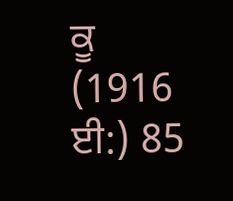ਕੂ (1916 ਈ:) 85